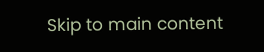Skip to main content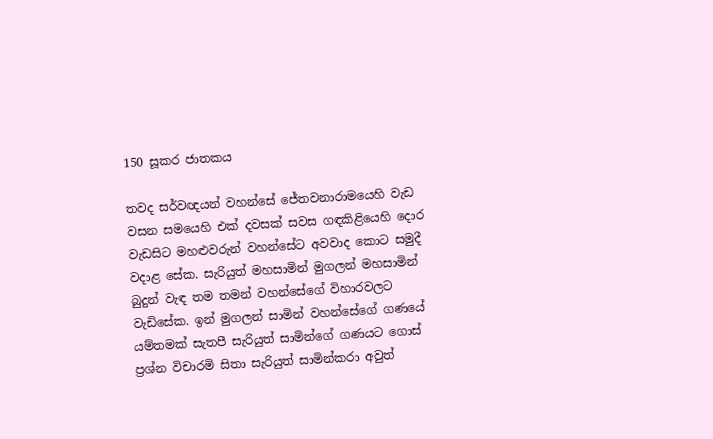150 සූකර ජාතකය

තවද සර්වඥයන් වහන්සේ ජේතවනාරාමයෙහි වැඩ වසන සමයෙහි එක් දවසක් සවස ගඳකිළියෙහි දොර වැඩසිට මහළුවරුන් වහන්සේට අවවාද කොට සමුදී වදාළ සේක. සැරියුත් මහසාමින් මුගලන් මහසාමින් බුදුන් වැඳ තම තමන් වහන්සේගේ විහාරවලට වැඩිසේක. ඉන් මුගලන් සාමින් වහන්සේගේ ගණයේ යම්තමක් සැතපී සැරියුත් සාමින්ගේ ගණයට ගොස් ප්‍රශ්න විචාරමි සිතා සැරියුත් සාමින්කරා අවුත්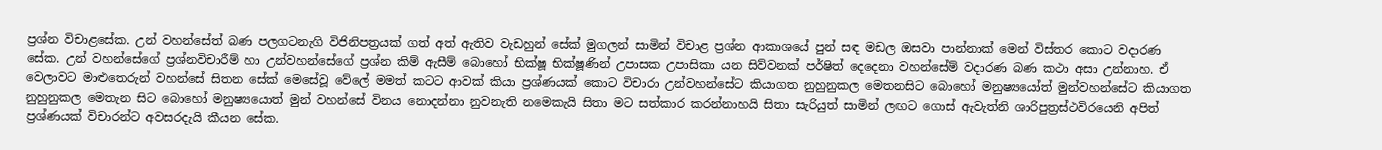ප්‍රශ්න විචාළසේක. උන් වහන්සේත් බණ පලගටනැගි විජිනිපත්‍රයක් ගත් අත් ඇතිව වැඩහුන් සේක් මුගලන් සාමින් විචාළ ප්‍රශ්න ආකාශයේ පුන් සඳ මඩල ඔසවා පාන්නාක් මෙන් විස්තර කොට වදාරණ සේක. උන් වහන්සේගේ ප්‍රශ්නවිචාරීම් හා උන්වහන්සේගේ ප්‍රශ්න කිම් ඇසීම් බොහෝ භික්ෂූ භික්ෂූණින් උපාසක උපාසිකා යන සිව්වනක් පර්ෂිත් දෙදෙනා වහන්සේම් වදාරණ බණ කථා අසා උන්නාහ. ඒ වෙලාවට මාළුතෙරුන් වහන්සේ සිතන සේක් මෙසේවූ වේලේ මමත් කටට ආවක් කියා ප්‍රශ්ණයක් කොට විචාරා උන්වහන්සේට කියාගත නුහුනුකල මෙතනසිට බොහෝ මනුෂ්‍යයෝත් මුන්වහන්සේට කියාගත නුහුනුකල මෙතැන සිට බොහෝ මනුෂ්‍යයොත් මුන් වහන්සේ විනය නොදන්නා නුවනැති නමෙකැයි සිතා මට සත්කාර කරන්නාහයි සිතා සැරියුත් සාමින් ලඟට ගොස් ඇවැත්නි ශාරිපුත්‍රස්ථවිරයෙනි අපිත් ප්‍රශ්ණයක් විචාරන්ට අවසරදැයි කීයන සේක.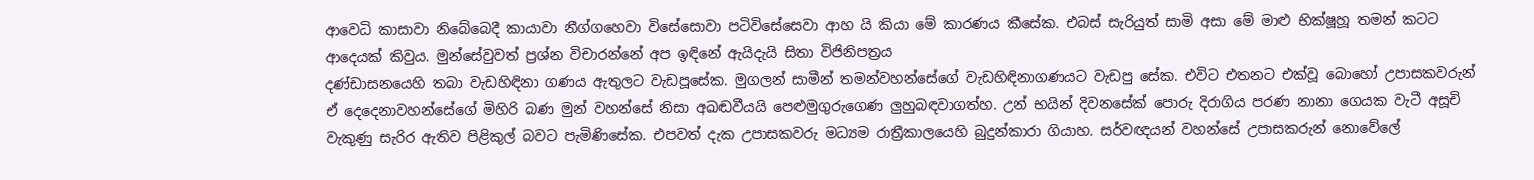ආවෙධි කාසාවා නිබේබෙදී කායාවා නීග්ගහෙවා විසේසොවා පටිවිසේසෙවා ආහ යි කියා මේ කාරණය කීසේක. එබස් සැරියුත් සාමි අසා මේ මාළු භික්ෂූහූ තමන් කටට ආදෙයක් කිවුය. මුන්සේවුවත් ප්‍රශ්න විචාරන්නේ අප ඉඳිනේ ඇයිදැයි සිතා විජිනිපත්‍රය
දණ්ඩාසනයෙහි තබා වැඩහිඳිනා ගණය ඇතුලට වැඩපූසේක. මුගලන් සාමීන් තමන්වහන්සේගේ වැඩහිඳිනාගණයට වැඩපු සේක. එවිට එතනට එක්වූ බොහෝ උපාසකවරුන් ඒ දෙදෙනාවහන්සේගේ මිහිරි බණ මුන් වහන්සේ නිසා අඛඬවීයයි පෙළුමුගුරුගෙණ ලුහුබඳවාගත්හ. උන් භයින් දිවනසේක් පොරු දිරාගිය පරණ නානා ගෙයක වැටී අසූචි වැකුණු සැරිර ඇතිව පිළිකුල් බවට පැමිණිසේක. එපවත් දැක උපාසකවරු මධ්‍යම රාත්‍රීකාලයෙහි බුදුන්කාරා ගියාහ. සර්වඥයන් වහන්සේ උපාසකරුන් නොවේලේ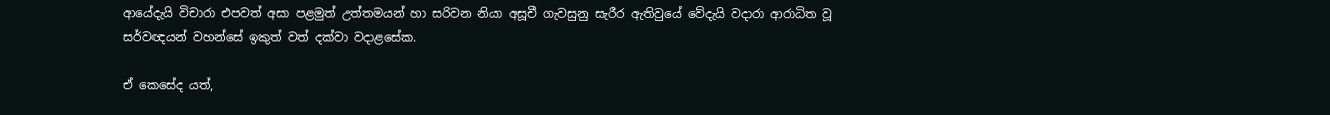ආයේදැයි විචාරා එපවත් අසා පළමුත් උත්තමයන් හා සරිවන නියා අසූචී ගැවසුනු සැරීර ඇතිවුයේ වේදැයි වදාරා ආරාධිත වූ සර්වඥයන් වහන්සේ ඉකුත් වත් දක්වා වදාළසේක.

ඒ කෙසේද යත්,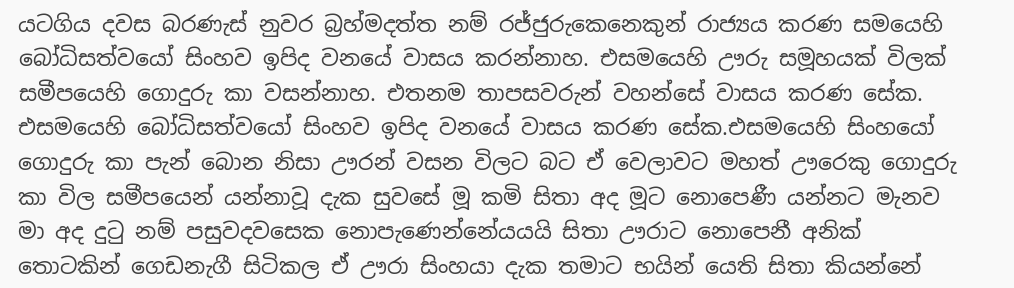යටගිය දවස බරණැස් නුවර බ්‍රහ්මදත්ත නම් රජ්ජුරුකෙනෙකුන් රාජ්‍යය කරණ සමයෙහි බෝධිසත්වයෝ සිංහව ඉපිද වනයේ වාසය කරන්නාහ. එසමයෙහි ඌරු සමූහයක් විලක් සමීපයෙහි ගොදුරු කා වසන්නාහ. එතනම තාපසවරුන් වහන්සේ වාසය කරණ සේක. එසමයෙහි බෝධිසත්වයෝ සිංහව ඉපිද වනයේ වාසය කරණ සේක.එසමයෙහි සිංහයෝ ගොදුරු කා පැන් බොන නිසා ඌරන් වසන විලට බට ඒ වෙලාවට මහත් ඌරෙකු ගොදුරු කා විල සමීපයෙන් යන්නාවූ දැක සුවසේ මූ කමි සිතා අද මූට නොපෙණී යන්නට මැනව මා අද දුටු නම් පසුවදවසෙක නොපැණෙන්නේයයයි සිතා ඌරාට නොපෙනී අනික් තොටකින් ගෙඩනැගී සිටිකල ඒ ඌරා සිංහයා දැක තමාට භයින් යෙති සිතා කියන්නේ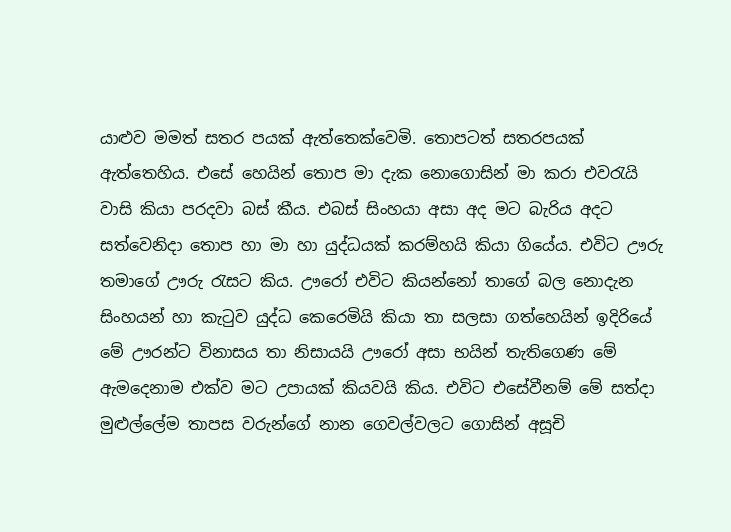යාළුව මමත් සතර පයක් ඇත්තෙක්වෙමි. තොපටත් සතරපයක් ඇත්තෙහිය. එසේ හෙයින් තොප මා දැක නොගොසින් මා කරා එවරැයි වාසි කියා පරදවා බස් කීය. එබස් සිංහයා අසා අද මට බැරිය අදට සත්වෙනිදා තොප හා මා හා යුද්ධයක් කරම්හයි කියා ගියේය. එවිට ඌරු තමාගේ ඌරු රැසට කිය. ඌරෝ එවිට කියන්නෝ තාගේ බල නොදැන සිංහයන් හා කැටුව යුද්ධ කෙරෙමියි කියා තා සලසා ගත්හෙයින් ඉදිරියේ මේ ඌරන්ට විනාසය තා නිසායයි ඌරෝ අසා භයින් තැතිගෙණ මේ ඇමදෙනාම එක්ව මට උපායක් කියවයි කිය. එවිට එසේවීනම් මේ සත්දා මුළුල්ලේම තාපස වරුන්ගේ නාන ගෙවල්වලට ගොසින් අසූචි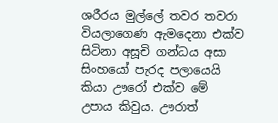ශරීරය මුල්ලේ තවර තවරා වියලාගෙණ ඇමදෙනා එක්ව සිටිනා අසූචි ගන්ධය අසා සිංහයෝ පැරද පලායෙයි කියා ඌරෝ එක්ව මේ උපාය කිවුය. ඌරාත්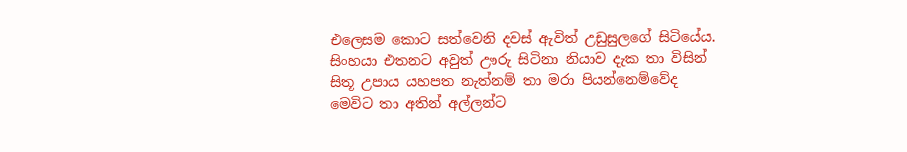එලෙසම කොට සත්වෙනි දවස් ඇවිත් උඩුසුලගේ සිටියේය. සිංහයා එතනට අවුත් ඌරු සිටිනා නියාව දැක තා විසින් සිතූ උපාය යහපත නැත්නම් තා මරා පියන්නෙම්වේද මෙවිට තා අතින් අල්ලන්ට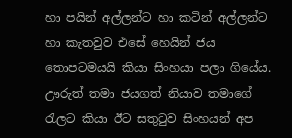හා පයින් අල්ලන්ට හා කටින් අල්ලන්ට හා කැතවුව එසේ හෙයින් ජය තොපටමයයි කියා සිංහයා පලා ගියේය. ඌරුත් තමා ජයගත් නියාව තමාගේ රැලට කියා ඊට සතුටුව සිංහයන් අප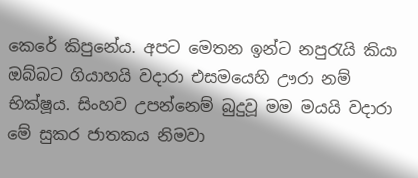කෙරේ කිපුනේය. අපට මෙතන ඉන්ට නපුරැයි කියා ඔබ්බට ගියාහයි වදාරා එසමයෙහි ඌරා නම් භික්ෂූය. සිංහව උපන්නෙම් බුදුවූ මම මයයි වදාරා මේ සුකර ජාතකය නිමවා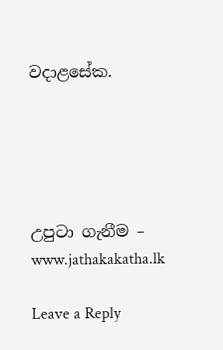වදාළසේක.





උපුටා ගැනීම – www.jathakakatha.lk

Leave a Reply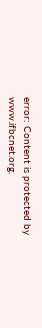error: Content is protected by www.ifbcnet.org.